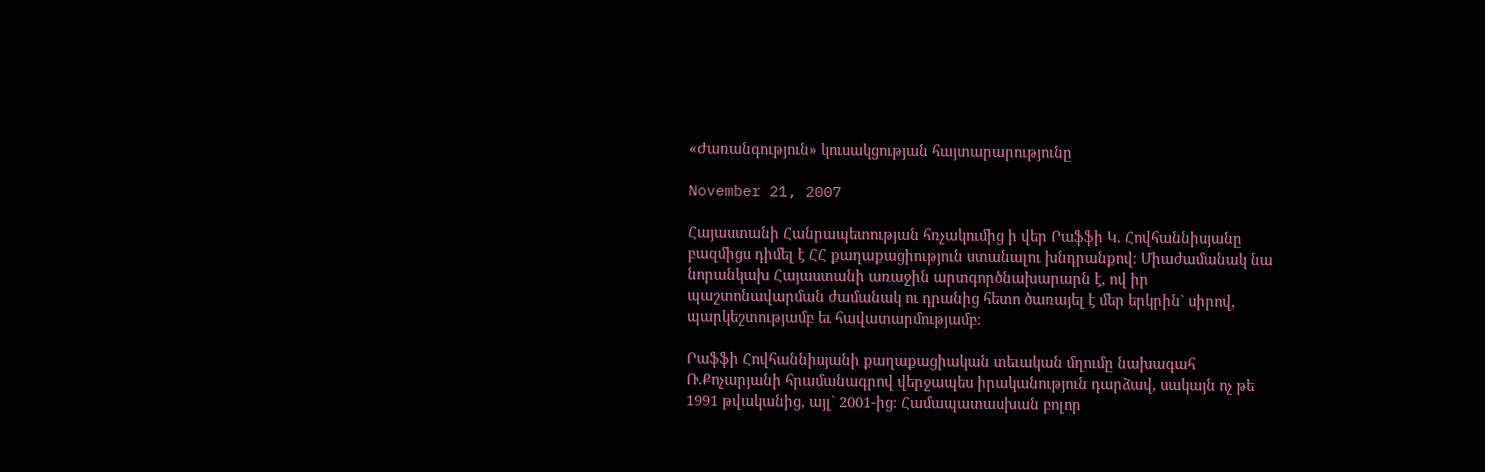«Ժառանգություն» կուսակցության հայտարարությունը

November 21, 2007

Հայաստանի Հանրապետության հռչակումից ի վեր Րաֆֆի Կ. Հովհաննիսյանը բազմիցս դիմել է ՀՀ քաղաքացիություն ստանալու խնդրանքով։ Միաժամանակ նա նորանկախ Հայաստանի առաջին արտգործնախարարն է, ով իր պաշտոնավարման ժամանակ ու դրանից հետո ծառայել է մեր երկրին` սիրով, պարկեշտությամբ եւ հավատարմությամբ։

Րաֆֆի Հովհաննիսյանի քաղաքացիական տեւական մղումը նախագահ Ռ.Քոչարյանի հրամանագրով վերջապես իրականություն դարձավ, սակայն ոչ թե 1991 թվականից, այլ` 2001-ից։ Համապատասխան բոլոր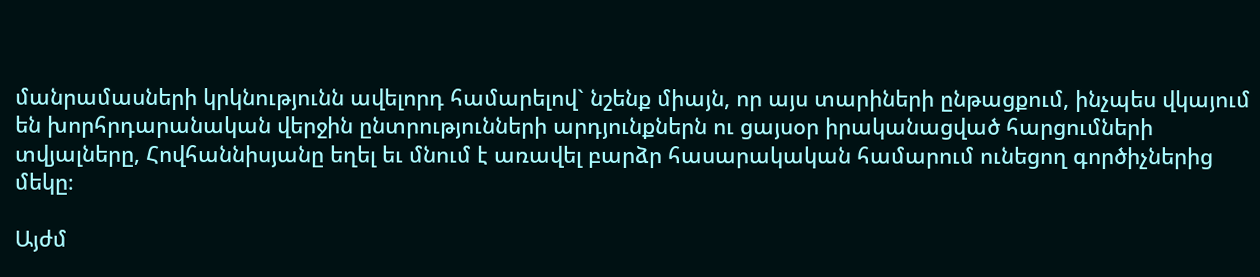մանրամասների կրկնությունն ավելորդ համարելով` նշենք միայն, որ այս տարիների ընթացքում, ինչպես վկայում են խորհրդարանական վերջին ընտրությունների արդյունքներն ու ցայսօր իրականացված հարցումների տվյալները, Հովհաննիսյանը եղել եւ մնում է առավել բարձր հասարակական համարում ունեցող գործիչներից մեկը։

Այժմ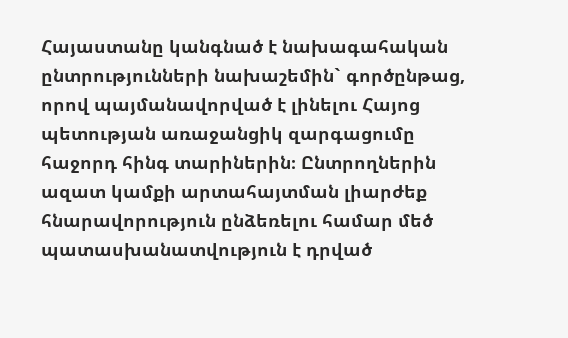Հայաստանը կանգնած է նախագահական ընտրությունների նախաշեմին` գործընթաց, որով պայմանավորված է լինելու Հայոց պետության առաջանցիկ զարգացումը հաջորդ հինգ տարիներին։ Ընտրողներին ազատ կամքի արտահայտման լիարժեք հնարավորություն ընձեռելու համար մեծ պատասխանատվություն է դրված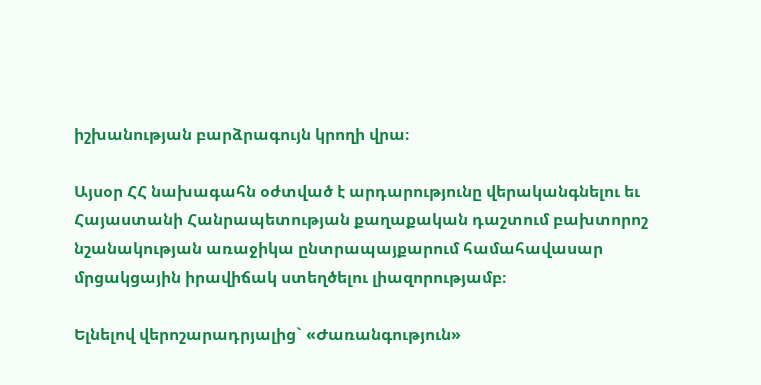իշխանության բարձրագույն կրողի վրա։

Այսօր ՀՀ նախագահն օժտված է արդարությունը վերականգնելու եւ Հայաստանի Հանրապետության քաղաքական դաշտում բախտորոշ նշանակության առաջիկա ընտրապայքարում համահավասար մրցակցային իրավիճակ ստեղծելու լիազորությամբ։

Ելնելով վերոշարադրյալից` «Ժառանգություն»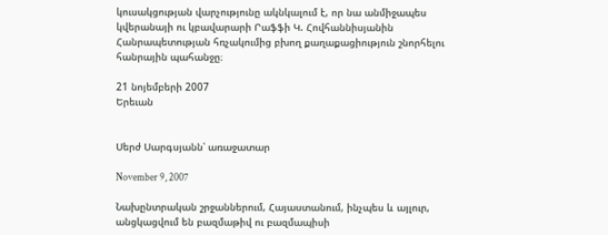կուսակցության վարչությունը ակնկալում է, որ նա անմիջապես կվերանայի ու կբավարարի Րաֆֆի Կ. Հովհաննիսյանին Հանրապետության հռչակումից բխող քաղաքացիություն շնորհելու հանրային պահանջը։

21 նոյեմբերի 2007
Երեւան


Սերժ Սարգսյանն՝ առաջատար

November 9, 2007

Նախընտրական շրջաններում, Հայաստանում, ինչպես և այլուր, անցկացվում են բազմաթիվ ու բազմապիսի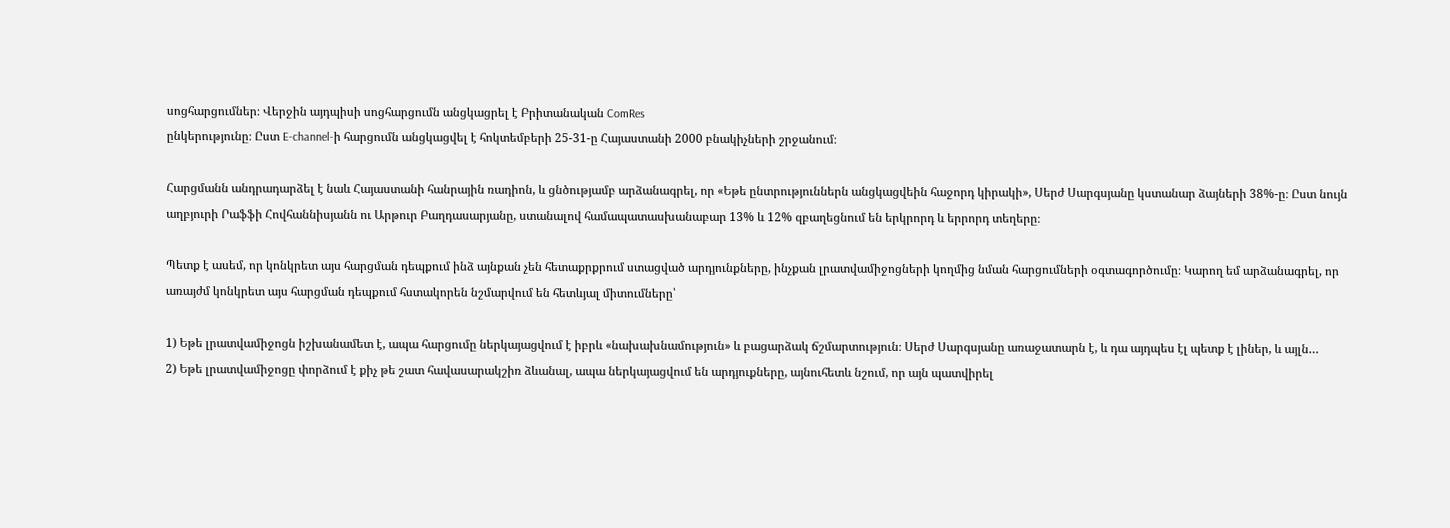սոցհարցումներ։ Վերջին այդպիսի սոցհարցումն անցկացրել է Բրիտանական ComRes
ընկերությունը։ Ըստ E-channel-ի հարցումն անցկացվել է հոկտեմբերի 25-31-ը Հայաստանի 2000 բնակիչների շրջանում։

Հարցմանն անդրադարձել է նաև Հայաստանի հանրային ռադիոն, և ցնծությամբ արձանագրել, որ «Եթե ընտրություններն անցկացվեին հաջորդ կիրակի», Սերժ Սարգսյանը կստանար ձայների 38%-ը։ Ըստ նույն աղբյուրի Րաֆֆի Հովհաննիսյանն ու Արթուր Բաղդասարյանը, ստանալով համապատասխանաբար 13% և 12% զբաղեցնում են երկրորդ և երրորդ տեղերը։

Պետք է ասեմ, որ կոնկրետ այս հարցման դեպքում ինձ այնքան չեն հետաքրքրում ստացված արդյունքները, ինչքան լրատվամիջոցների կողմից նման հարցումների օգտագործումը։ Կարող եմ արձանագրել, որ առայժմ կոնկրետ այս հարցման դեպքում հստակորեն նշմարվում են հետևյալ միտումները՝

1) Եթե լրատվամիջոցն իշխանամետ է, ապա հարցումը ներկայացվում է իբրև «նախախնամություն» և բացարձակ ճշմարտություն։ Սերժ Սարգսյանը առաջատարն է, և դա այդպես էլ պետք է լիներ, և այլն…
2) Եթե լրատվամիջոցը փորձում է քիչ թե շատ հավասարակշիռ ձևանալ, ապա ներկայացվում են արդյուքները, այնուհետև նշում, որ այն պատվիրել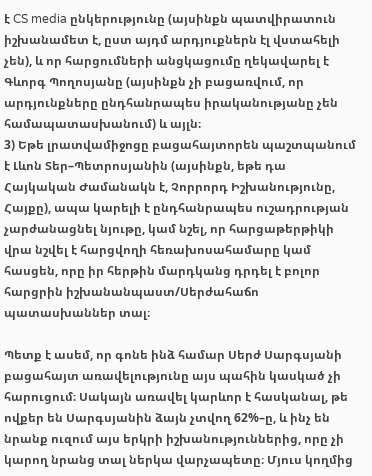է CS media ընկերությունը (այսինքն պատվիրատուն իշխանամետ է, ըստ այդմ արդյուքներն էլ վստահելի չեն), և որ հարցումների անցկացումը ղեկավարել է Գևորգ Պողոսյանը (այսինքն չի բացառվում, որ արդյունքները ընդհանրապես իրականությանը չեն համապատասխանում) և այլն։
3) Եթե լրատվամիջոցը բացահայտորեն պաշտպանում է Լևոն Տեր–Պետրոսյանին (այսինքն, եթե դա Հայկական Ժամանակն է, Չորրորդ Իշխանությունը, Հայքը), ապա կարելի է ընդհանրապես ուշադրության չարժանացնել նյութը, կամ նշել, որ հարցաթերթիկի վրա նշվել է հարցվողի հեռախոսահամարը կամ հասցեն, որը իր հերթին մարդկանց դրդել է բոլոր հարցրին իշխանանպաստ/Սերժահաճո պատասխաններ տալ։

Պետք է ասեմ, որ գոնե ինձ համար Սերժ Սարգսյանի բացահայտ առավելությունը այս պահին կասկած չի հարուցում։ Սակայն առավել կարևոր է հասկանալ, թե ովքեր են Սարգսյանին ձայն չտվող 62%–ը, և ինչ են նրանք ուզում այս երկրի իշխանություններից, որը չի կարող նրանց տալ ներկա վարչապետը։ Մյուս կողմից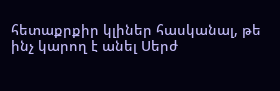հետաքրքիր կլիներ հասկանալ, թե ինչ կարող է անել Սերժ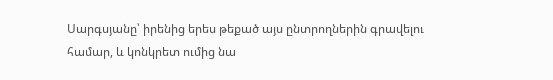Սարգսյանը՝ իրենից երես թեքած այս ընտրողներին գրավելու համար, և կոնկրետ ումից նա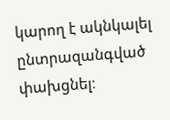կարող է ակնկալել ընտրազանգված փախցնել։